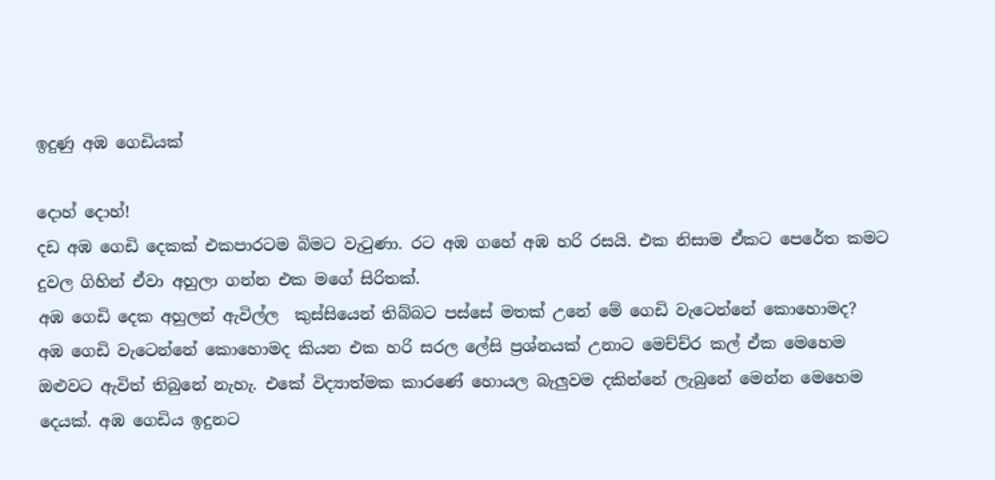ඉදුණු අඹ ගෙඩියක්

දොහ් දොහ්!
දඩ අඹ ගෙඩි දෙකක් එකපාරටම බිමට වැටුණා. රට අඹ ගහේ අඹ හරි රසයි. එක නිසාම ඒකට පෙරේත කමට දුවල ගිහින් ඒවා අහුලා ගන්න එක මගේ සිරිතක්.
අඹ ගෙඩි දෙක අහුලන් ඇවිල්ල  කුස්සියෙන් තිබ්බට පස්සේ මතක් උනේ මේ ගෙඩි වැටෙන්නේ කොහොමද?
අඹ ගෙඩි වැටෙන්නේ කොහොමද කියන එක හරි සරල ලේසි ප්‍රශ්නයක් උනාට මෙච්ච්ර කල් ඒක මෙහෙම ඔළුවට ඇවිත් තිබුනේ නැහැ. එකේ විද්‍යාත්මක කාරණේ හොයල බැලුවම දකින්නේ ලැබුනේ මෙන්න මෙහෙම දෙයක්. අඹ ගෙඩිය ඉදුනට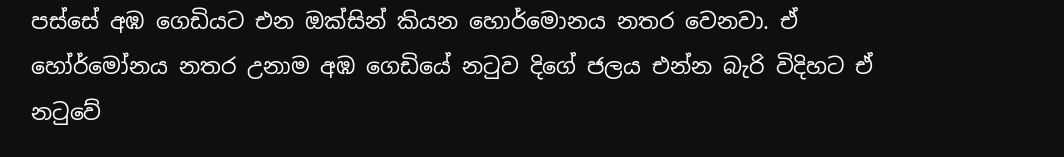පස්සේ අඹ ගෙඩියට එන ඔක්සින් කියන හොර්මොනය නතර වෙනවා. ඒ හෝර්මෝනය නතර උනාම අඹ ගෙඩියේ නටුව දිගේ ජලය එන්න බැරි විදිහට ඒ නටුවේ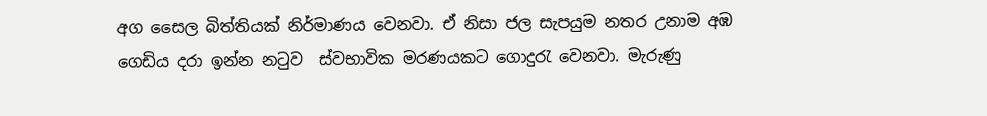අග සෛල බිත්තියක් නිර්මාණය වෙනවා. ඒ නිසා ජල සැපයුම නතර උනාම අඹ ගෙඩිය දරා ඉන්න නටුව  ස්වභාවික මරණයකට ගොදුරැ වෙනවා. මැරුණු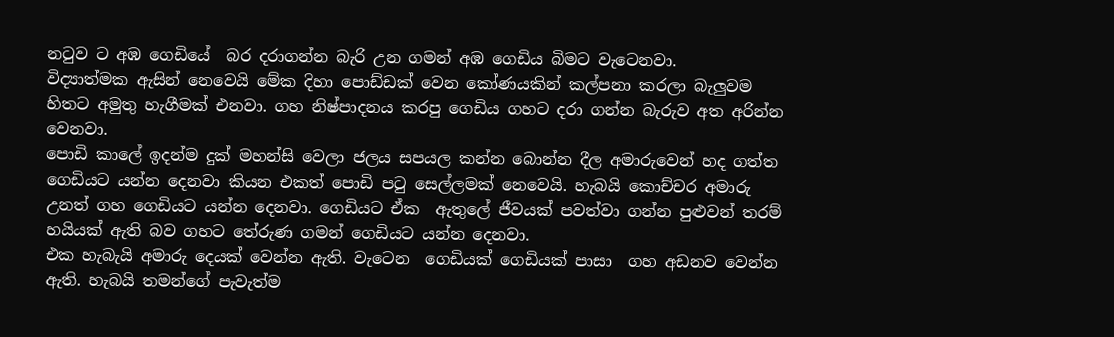නටුව ට අඹ ගෙඩියේ  බර දරාගන්න බැරි උන ගමන් අඹ ගෙඩිය බිමට වැටෙනවා.
විද්‍යාත්මක ඇසින් නෙවෙයි මේක දිහා පොඩ්ඩක් වෙන කෝණයකින් කල්පනා කරලා බැලුවම හිතට අමුතු හැගීමක් එනවා. ගහ නිෂ්පාදනය කරපු ගෙඩිය ගහට දරා ගන්න බැරුව අත අරින්න වෙනවා.
පොඩි කාලේ ඉදන්ම දුක් මහන්සි වෙලා ජලය සපයල කන්න බොන්න දීල අමාරුවෙන් හද ගත්ත ගෙඩියට යන්න දෙනවා කියන එකත් පොඩි පටු සෙල්ලමක් නෙවෙයි. හැබයි කොච්චර අමාරු උනත් ගහ ගෙඩියට යන්න දෙනවා. ගෙඩියට ඒක  ඇතුලේ ජීවයක් පවත්වා ගන්න පුළුවන් තරම් හයියක් ඇති බව ගහට තේරුණ ගමන් ගෙඩියට යන්න දෙනවා.
එක හැබැයි අමාරු දෙයක් වෙන්න ඇති. වැටෙන  ගෙඩියක් ගෙඩියක් පාසා  ගහ අඩනව වෙන්න ඇති. හැබයි තමන්ගේ පැවැත්ම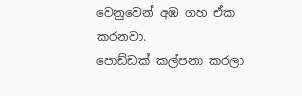වෙනුවෙන් අඹ ගහ ඒක කරනවා.
පොඩ්ඩක් කල්පනා කරලා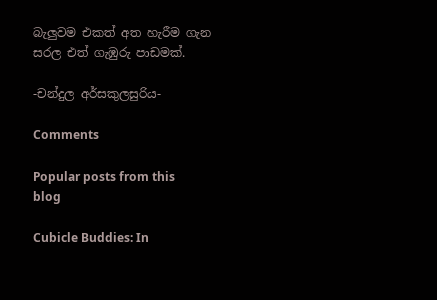බැලුවම එකත් අත හැරීම ගැන සරල එත් ගැඹුරු පාඩමක්.

-චන්දුල අර්සකුලසුරිය-

Comments

Popular posts from this blog

Cubicle Buddies: In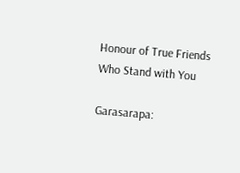Honour of True Friends Who Stand with You

Garasarapa: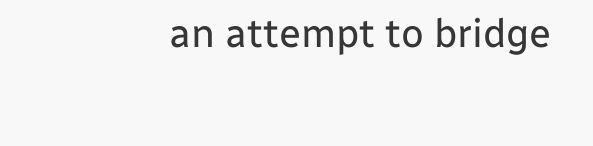an attempt to bridge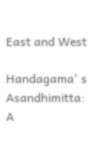East and West

Handagama' s Asandhimitta: A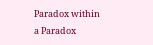Paradox within a Paradox